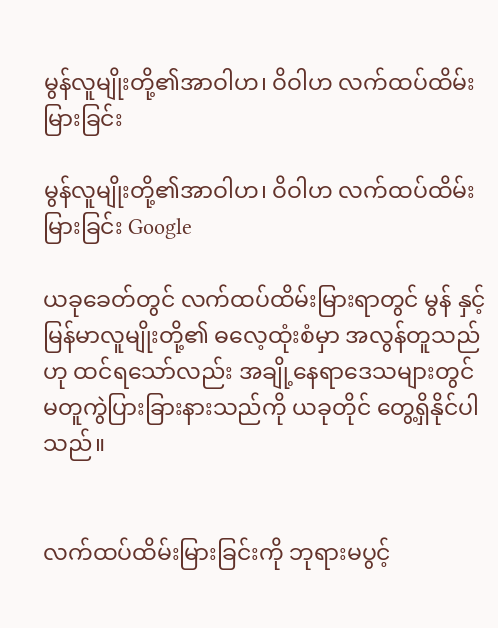မွန်လူမျိုးတို့၏အာဝါဟ၊ ဝိဝါဟ လက်ထပ်ထိမ်းမြားခြင်း

မွန်လူမျိုးတို့၏အာဝါဟ၊ ဝိဝါဟ လက်ထပ်ထိမ်းမြားခြင်း Google

ယခုခေတ်တွင် လက်ထပ်ထိမ်းမြားရာတွင် မွန် နှင့် မြန်မာလူမျိုးတို့၏ ဓလေ့ထုံးစံမှာ အလွန်တူသည်ဟု ထင်ရသော်လည်း အချို့နေရာဒေသများတွင် မတူကွဲပြားခြားနားသည်ကို ယခုတိုင် တွေ့ရှိနိုင်ပါသည်။


လက်ထပ်ထိမ်းမြားခြင်းကို ဘုရားမပွင့်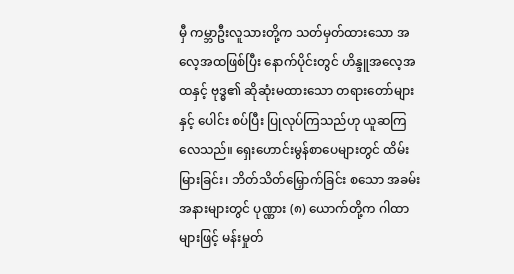မှီ ကမ္ဘာဦးလူသားတို့က သတ်မှတ်ထားသော အလေ့အထဖြစ်ပြီး နောက်ပိုင်းတွင် ဟိန္ဒူအလေ့အထနှင့် ဗုဒ္ဓ၏ ဆိုဆုံးမထားသော တရားတော်များနှင့် ပေါင်း စပ်ပြီး ပြုလုပ်ကြသည်ဟု ယူဆကြလေသည်။ ရှေးဟောင်းမွန်စာပေများတွင် ထိမ်းမြားခြင်း၊ ဘိတ်သိတ်မြှောက်ခြင်း စသော အခမ်း အနားများတွင် ပုဏ္ဏား (၈) ယောက်တို့က ဂါထာများဖြင့် မန်းမှုတ်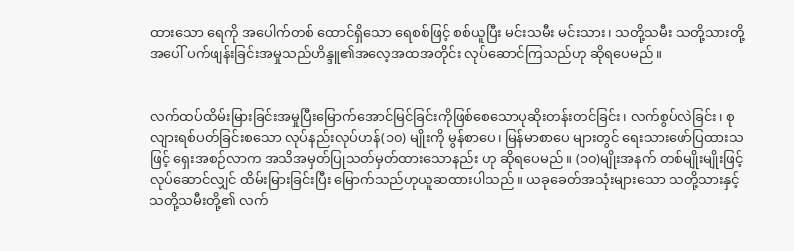ထားသော ရေကို အပေါက်တစ် ထောင်ရှိသော ရေစစ်ဖြင့် စစ်ယူပြီး မင်းသမီး မင်းသား၊ သတို့သမီး သတို့သားတို့ အပေါ် ပက်ဖျန်းခြင်းအမှုသည်ဟိန္ဒူ၏အလေ့အထအတိုင်း လုပ်ဆောင်ကြသည်ဟု ဆိုရပေမည်။


လက်ထပ်ထိမ်းမြားခြင်းအမှုပြီးမြောက်အောင်မြင်ခြင်းကိုဖြစ်စေသောပုဆိုးတန်းတင်ခြင်း၊ လက်စွပ်လဲခြင်း၊ စုလျားရစ်ပတ်ခြင်းစသော လုပ်နည်းလုပ်ဟန်(၁၀) မျိုးကို မွန်စာပေ၊ မြန်မာစာပေ များတွင် ရေးသားဖော်ပြထားသဖြင့် ရှေးအစဉ်လာက အသိအမှတ်ပြုသတ်မှတ်ထားသောနည်း ဟု ဆိုရပေမည်။ (၁၀)မျိုးအနက် တစ်မျိုးမျိုးဖြင့် လုပ်ဆောင်လျှင် ထိမ်းမြားခြင်းပြီး မြောက်သည်ဟုယူဆထားပါသည်။ ယခုခေတ်အသုံးများသော သတို့သားနှင့်သတို့သမီးတို့၏ လက်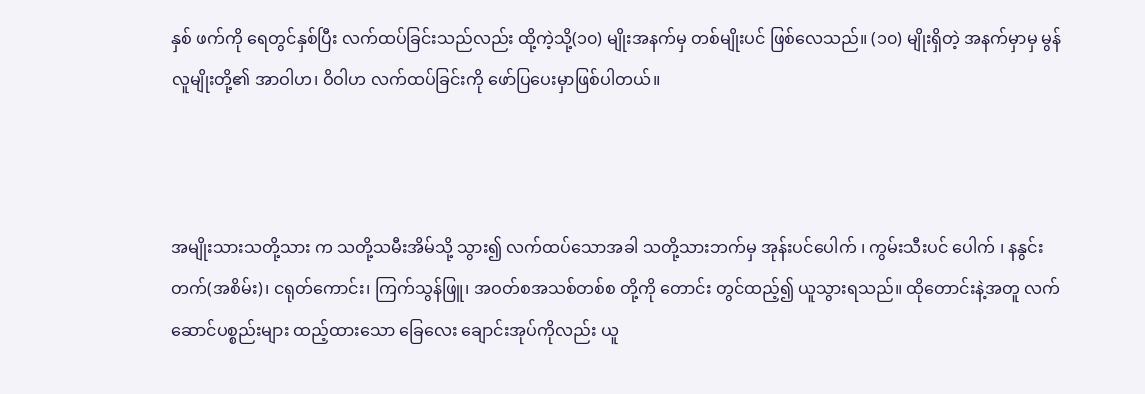နှစ် ဖက်ကို ရေတွင်နှစ်ပြီး လက်ထပ်ခြင်းသည်လည်း ထို့ကဲ့သို့(၁၀) မျိုးအနက်မှ တစ်မျိုးပင် ဖြစ်လေသည်။ (၁၀) မျိုးရှိတဲ့ အနက်မှာမှ မွန်လူမျိုးတို့၏ အာဝါဟ၊ ဝိဝါဟ လက်ထပ်ခြင်းကို ဖော်ပြပေးမှာဖြစ်ပါတယ်။



အမျိုးသားသတို့သား က သတို့သမီးအိမ်သို့ သွား၍ လက်ထပ်သောအခါ သတို့သားဘက်မှ အုန်းပင်ပေါက် ၊ ကွမ်းသီးပင် ပေါက် ၊ နနွင်းတက်(အစိမ်း)၊ ငရုတ်ကောင်း၊ ကြက်သွန်ဖြူ၊ အဝတ်စအသစ်တစ်စ တို့ကို တောင်း တွင်ထည့်၍ ယူသွားရသည်။ ထိုတောင်းနဲ့အတူ လက်ဆောင်ပစ္စည်းများ ထည့်ထားသော ခြေလေး ချောင်းအုပ်ကိုလည်း ယူ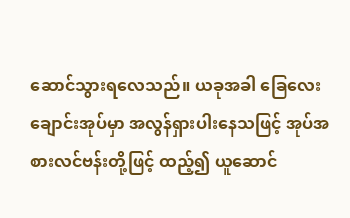ဆောင်သွားရလေသည်။ ယခုအခါ ခြေလေး ချောင်းအုပ်မှာ အလွန်ရှားပါးနေသဖြင့် အုပ်အစားလင်ဗန်းတို့ဖြင့် ထည့်၍ ယူဆောင်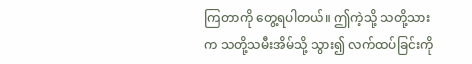ကြတာကို တွေ့ရပါတယ်။ ဤကဲ့သို့ သတို့သားက သတို့သမီးအိမ်သို့ သွား၍ လက်ထပ်ခြင်းကို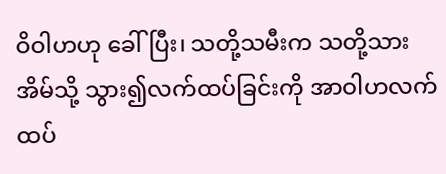ဝိဝါဟဟု ခေါ်ပြီး၊ သတို့သမီးက သတို့သား အိမ်သို့ သွား၍လက်ထပ်ခြင်းကို အာဝါဟလက်ထပ်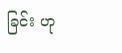ခြင်း ဟု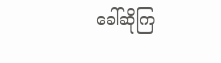ခေါ်ဆိုကြ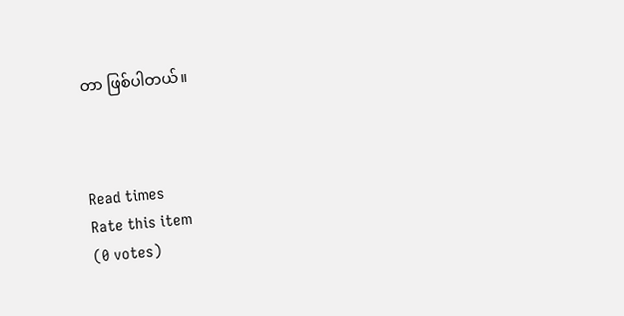တာ ဖြစ်ပါတယ်။



Read times
Rate this item
(0 votes)